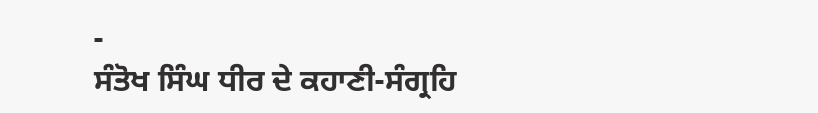-
ਸੰਤੋਖ ਸਿੰਘ ਧੀਰ ਦੇ ਕਹਾਣੀ-ਸੰਗ੍ਰਹਿ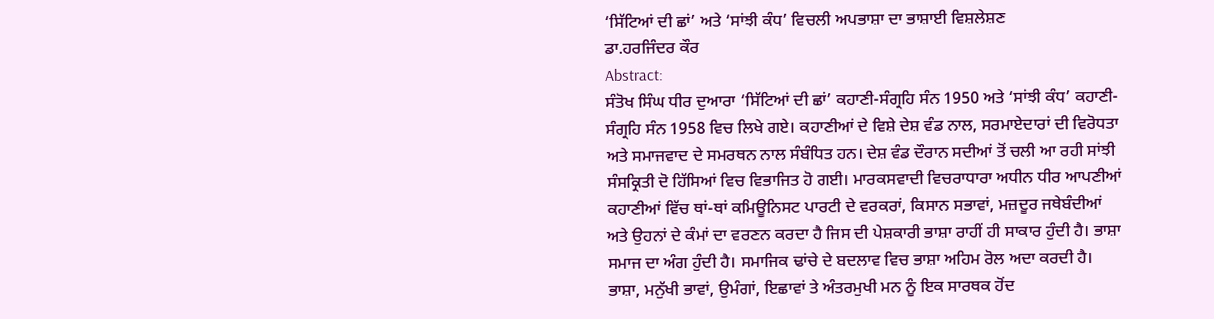‘ਸਿੱਟਿਆਂ ਦੀ ਛਾਂ’ ਅਤੇ ‘ਸਾਂਝੀ ਕੰਧ’ ਵਿਚਲੀ ਅਪਭਾਸ਼ਾ ਦਾ ਭਾਸ਼ਾਈ ਵਿਸ਼ਲੇਸ਼ਣ
ਡਾ.ਹਰਜਿੰਦਰ ਕੌਰ
Abstract:
ਸੰਤੋਖ ਸਿੰਘ ਧੀਰ ਦੁਆਰਾ ‘ਸਿੱਟਿਆਂ ਦੀ ਛਾਂ’ ਕਹਾਣੀ-ਸੰਗ੍ਰਹਿ ਸੰਨ 1950 ਅਤੇ ‘ਸਾਂਝੀ ਕੰਧ’ ਕਹਾਣੀ-ਸੰਗ੍ਰਹਿ ਸੰਨ 1958 ਵਿਚ ਲਿਖੇ ਗਏ। ਕਹਾਣੀਆਂ ਦੇ ਵਿਸ਼ੇ ਦੇਸ਼ ਵੰਡ ਨਾਲ, ਸਰਮਾਏਦਾਰਾਂ ਦੀ ਵਿਰੋਧਤਾ ਅਤੇ ਸਮਾਜਵਾਦ ਦੇ ਸਮਰਥਨ ਨਾਲ ਸੰਬੰਧਿਤ ਹਨ। ਦੇਸ਼ ਵੰਡ ਦੌਰਾਨ ਸਦੀਆਂ ਤੋਂ ਚਲੀ ਆ ਰਹੀ ਸਾਂਝੀ ਸੰਸਕ੍ਰਿਤੀ ਦੋ ਹਿੱਸਿਆਂ ਵਿਚ ਵਿਭਾਜਿਤ ਹੋ ਗਈ। ਮਾਰਕਸਵਾਦੀ ਵਿਚਰਾਧਾਰਾ ਅਧੀਨ ਧੀਰ ਆਪਣੀਆਂ ਕਹਾਣੀਆਂ ਵਿੱਚ ਥਾਂ-ਥਾਂ ਕਮਿਊਨਿਸਟ ਪਾਰਟੀ ਦੇ ਵਰਕਰਾਂ, ਕਿਸਾਨ ਸਭਾਵਾਂ, ਮਜ਼ਦੂਰ ਜਥੇਬੰਦੀਆਂ ਅਤੇ ਉਹਨਾਂ ਦੇ ਕੰਮਾਂ ਦਾ ਵਰਣਨ ਕਰਦਾ ਹੈ ਜਿਸ ਦੀ ਪੇਸ਼ਕਾਰੀ ਭਾਸ਼ਾ ਰਾਹੀਂ ਹੀ ਸਾਕਾਰ ਹੁੰਦੀ ਹੈ। ਭਾਸ਼ਾ ਸਮਾਜ ਦਾ ਅੰਗ ਹੁੰਦੀ ਹੈ। ਸਮਾਜਿਕ ਢਾਂਚੇ ਦੇ ਬਦਲਾਵ ਵਿਚ ਭਾਸ਼ਾ ਅਹਿਮ ਰੋਲ ਅਦਾ ਕਰਦੀ ਹੈ। ਭਾਸ਼ਾ, ਮਨੁੱਖੀ ਭਾਵਾਂ, ਉਮੰਗਾਂ, ਇਛਾਵਾਂ ਤੇ ਅੰਤਰਮੁਖੀ ਮਨ ਨੂੰ ਇਕ ਸਾਰਥਕ ਹੋਂਦ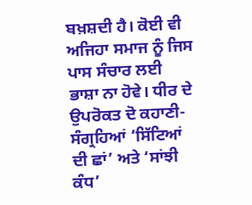ਬਖ਼ਸ਼ਦੀ ਹੈ। ਕੋਈ ਵੀ ਅਜਿਹਾ ਸਮਾਜ ਨੂੰ ਜਿਸ ਪਾਸ ਸੰਚਾਰ ਲਈ ਭਾਸ਼ਾ ਨਾ ਹੋਵੇ। ਧੀਰ ਦੇ ਉਪਰੋਕਤ ਦੋ ਕਹਾਣੀ-ਸੰਗ੍ਰਹਿਆਂ ‘ਸਿੱਟਿਆਂ ਦੀ ਛਾਂ’ ਅਤੇ ‘ਸਾਂਝੀ ਕੰਧ’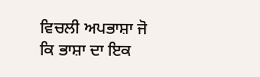ਵਿਚਲੀ ਅਪਭਾਸ਼ਾ ਜੋ ਕਿ ਭਾਸ਼ਾ ਦਾ ਇਕ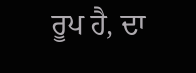ਰੂਪ ਹੈ, ਦਾ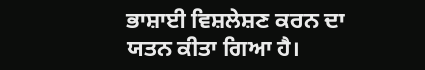ਭਾਸ਼ਾਈ ਵਿਸ਼ਲੇਸ਼ਣ ਕਰਨ ਦਾ ਯਤਨ ਕੀਤਾ ਗਿਆ ਹੈ।